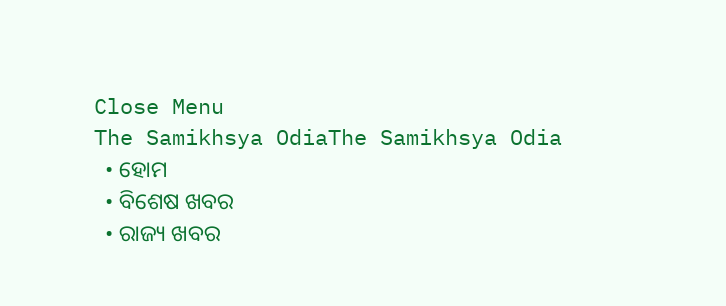Close Menu
The Samikhsya OdiaThe Samikhsya Odia
  • ହୋମ
  • ବିଶେଷ ଖବର
  • ରାଜ୍ୟ ଖବର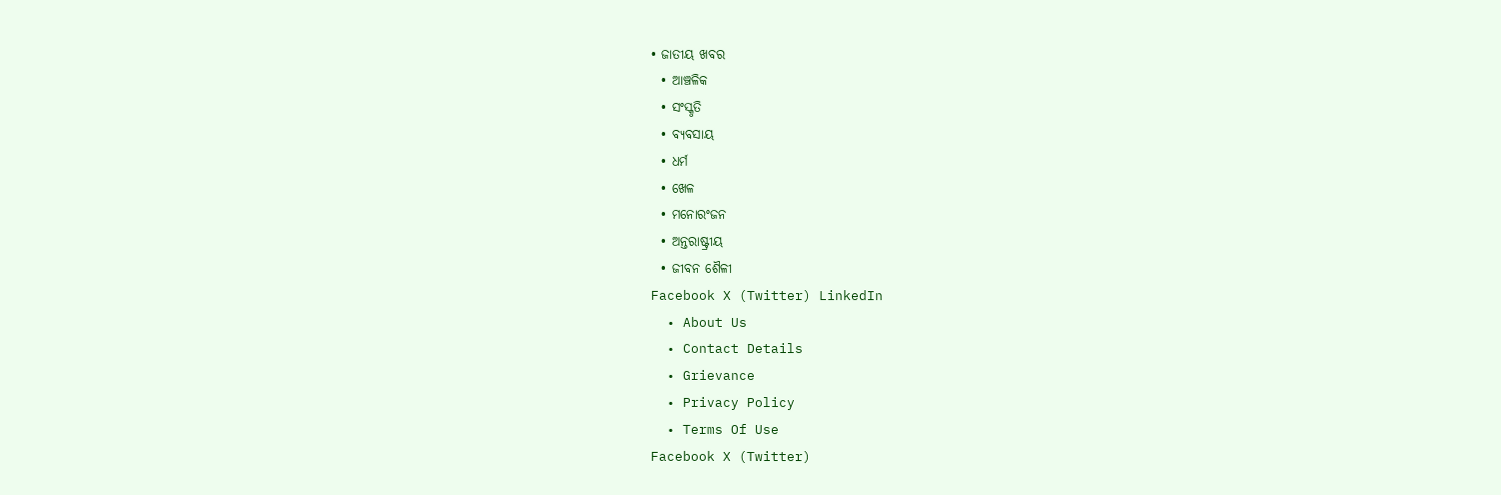• ଜାତୀୟ ଖବର
  • ଆଞ୍ଚଳିକ
  • ସଂସ୍କୃତି
  • ବ୍ୟବସାୟ
  • ଧର୍ମ
  • ଖେଳ
  • ମନୋରଂଜନ
  • ଅନ୍ତରାଷ୍ଟ୍ରୀୟ
  • ଜୀବନ ଶୈଳୀ
Facebook X (Twitter) LinkedIn
  • About Us
  • Contact Details
  • Grievance
  • Privacy Policy
  • Terms Of Use
Facebook X (Twitter)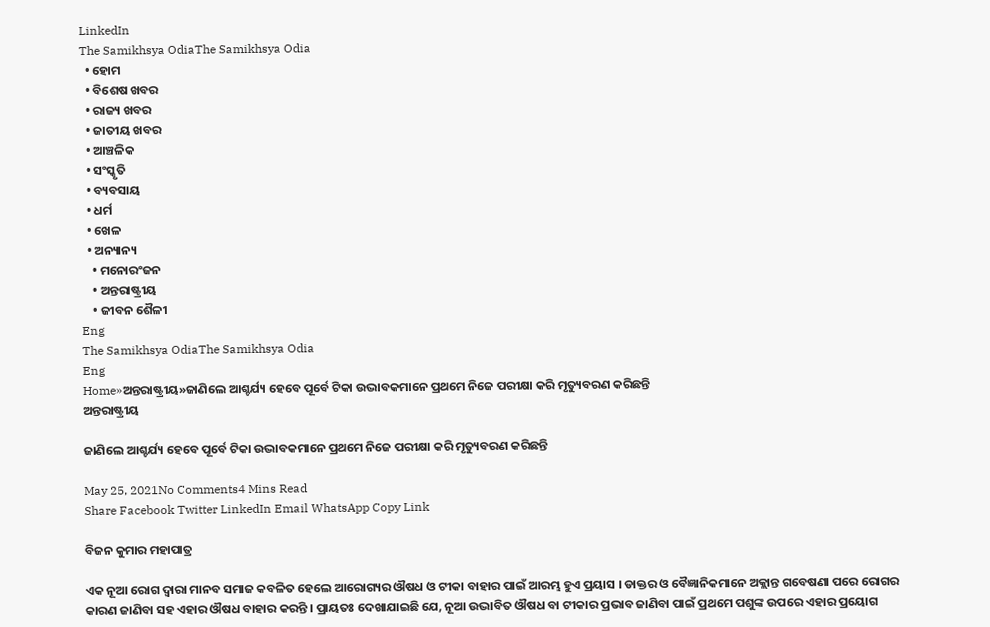LinkedIn
The Samikhsya OdiaThe Samikhsya Odia
  • ହୋମ
  • ବିଶେଷ ଖବର
  • ରାଜ୍ୟ ଖବର
  • ଜାତୀୟ ଖବର
  • ଆଞ୍ଚଳିକ
  • ସଂସ୍କୃତି
  • ବ୍ୟବସାୟ
  • ଧର୍ମ
  • ଖେଳ
  • ଅନ୍ୟାନ୍ୟ
    • ମନୋରଂଜନ
    • ଅନ୍ତରାଷ୍ଟ୍ରୀୟ
    • ଜୀବନ ଶୈଳୀ
Eng
The Samikhsya OdiaThe Samikhsya Odia
Eng
Home»ଅନ୍ତରାଷ୍ଟ୍ରୀୟ»ଜାଣିଲେ ଆଶ୍ଚର୍ଯ୍ୟ ହେବେ ପୂର୍ବେ ଟିକା ଉଦ୍ଭାବକମାନେ ପ୍ରଥମେ ନିଜେ ପରୀକ୍ଷା କରି ମୃତ୍ୟୁବରଣ କରିଛନ୍ତି
ଅନ୍ତରାଷ୍ଟ୍ରୀୟ

ଜାଣିଲେ ଆଶ୍ଚର୍ଯ୍ୟ ହେବେ ପୂର୍ବେ ଟିକା ଉଦ୍ଭାବକମାନେ ପ୍ରଥମେ ନିଜେ ପରୀକ୍ଷା କରି ମୃତ୍ୟୁବରଣ କରିଛନ୍ତି

May 25, 2021No Comments4 Mins Read
Share Facebook Twitter LinkedIn Email WhatsApp Copy Link

ବିଜନ କୁମାର ମହାପାତ୍ର

ଏକ ନୂଆ ରୋଗ ଦ୍ୱାରା ମାନବ ସମାଜ କବଳିତ ହେଲେ ଆରୋଗ୍ୟର ଔଷଧ ଓ ଟୀକା ବାହାର ପାଇଁ ଆରମ୍ଭ ହୁଏ ପ୍ରୟାସ । ଡାକ୍ତର ଓ ବୈଜ୍ଞାନିକମାନେ ଅକ୍ଲାନ୍ତ ଗବେଷଣା ପରେ ରୋଗର କାରଣ ଜାଣିବା ସହ ଏହାର ଔଷଧ ବାହାର କରନ୍ତି । ପ୍ରାୟତଃ ଦେଖାଯାଇଛି ଯେ, ନୂଆ ଉଦ୍ଭାବିତ ଔଷଧ ବା ଟୀକାର ପ୍ରଭାବ ଜାଣିବା ପାଇଁ ପ୍ରଥମେ ପଶୁଙ୍କ ଉପରେ ଏହାର ପ୍ରୟୋଗ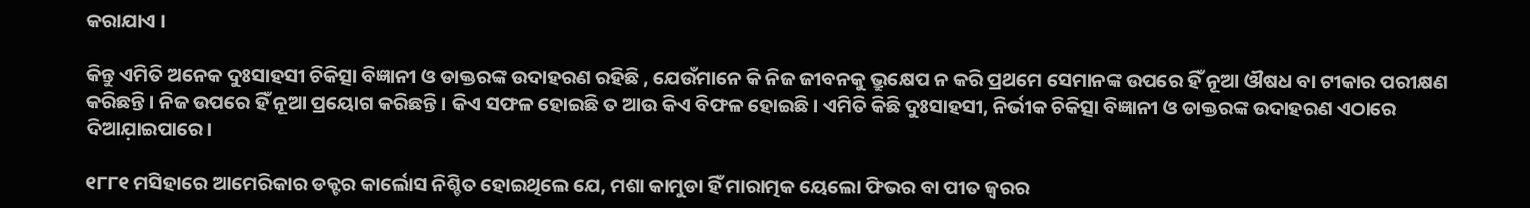କରାଯାଏ ।

କିନ୍ତୁ ଏମିତି ଅନେକ ଦୁଃସାହସୀ ଚିକିତ୍ସା ବିଜ୍ଞାନୀ ଓ ଡାକ୍ତରଙ୍କ ଉଦାହରଣ ରହିଛି , ଯେଉଁମାନେ କି ନିଜ ଜୀବନକୁ ଭ୍ରୁକ୍ଷେପ ନ କରି ପ୍ରଥମେ ସେମାନଙ୍କ ଉପରେ ହିଁ ନୂଆ ଔଷଧ ବା ଟୀକାର ପରୀକ୍ଷଣ କରିଛନ୍ତି । ନିଜ ଉପରେ ହିଁ ନୂଆ ପ୍ରୟୋଗ କରିଛନ୍ତି । କିଏ ସଫଳ ହୋଇଛି ତ ଆଉ କିଏ ବିଫଳ ହୋଇଛି। ଏମିତି କିଛି ଦୁଃସାହସୀ, ନିର୍ଭୀକ ଚିକିତ୍ସା ବିଜ୍ଞାନୀ ଓ ଡାକ୍ତରଙ୍କ ଉଦାହରଣ ଏଠାରେ ଦିଆଯ଼ାଇପାରେ।

୧୮୮୧ ମସିହାରେ ଆମେରିକାର ଡକ୍ଟର କାର୍ଲୋସ ନିଶ୍ଚିତ ହୋଇଥିଲେ ଯେ, ମଶା କାମୁଡା ହିଁ ମାରାତ୍ମକ ୟେଲୋ ଫିଭର ବା ପୀତ ଜ୍ୱରର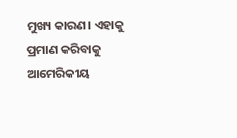ମୁଖ୍ୟ କାରଣ। ଏହାକୁ ପ୍ରମାଣ କରିବାକୁ ଆମେରିକୀୟ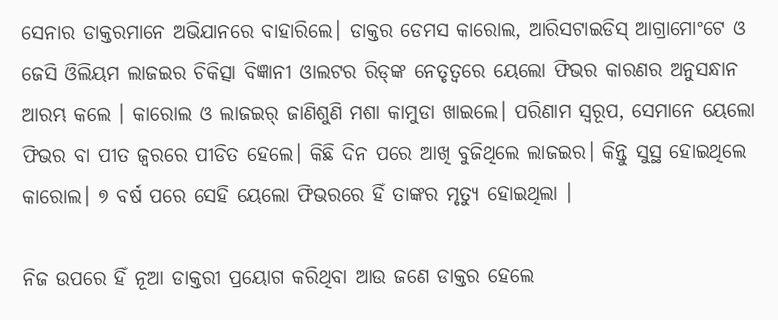ସେନାର ଡାକ୍ତରମାନେ ଅଭିଯାନରେ ବାହାରିଲେ। ଡାକ୍ତର ଡେମସ କାରୋଲ, ଆରିସଟାଇଡିସ୍ ଆଗ୍ରାମୋଂଟେ ଓ ଜେସି ଓିଲିୟମ ଲାଜଇର ଚିକିତ୍ସା ବିଜ୍ଞାନୀ ଓାଲଟର ରିଡ୍‌ଙ୍କ ନେତୃତ୍ୱରେ ୟେଲୋ ଫିଭର କାରଣର ଅନୁସନ୍ଧାନ ଆରମ୍ଭ କଲେ । କାରୋଲ ଓ ଲାଜଇର୍ ଜାଣିଶୁଣି ମଶା କାମୁଡା ଖାଇଲେ। ପରିଣାମ ସ୍ୱରୂପ, ସେମାନେ ୟେଲୋ ଫିଭର ବା ପୀତ ଜ୍ୱରରେ ପୀଡିତ ହେଲେ। କିଛି ଦିନ ପରେ ଆଖି ବୁଜିଥିଲେ ଲାଜଇର। କିନ୍ତୁ ସୁସ୍ଥ ହୋଇଥିଲେ କାରୋଲ। ୭ ବର୍ଷ ପରେ ସେହି ୟେଲୋ ଫିଭରରେ ହିଁ ତାଙ୍କର ମୃତ୍ୟୁ ହୋଇଥିଲା ।

ନିଜ ଉପରେ ହିଁ ନୂଆ ଡାକ୍ତରୀ ପ୍ରୟୋଗ କରିଥିବା ଆଉ ଜଣେ ଡାକ୍ତର ହେଲେ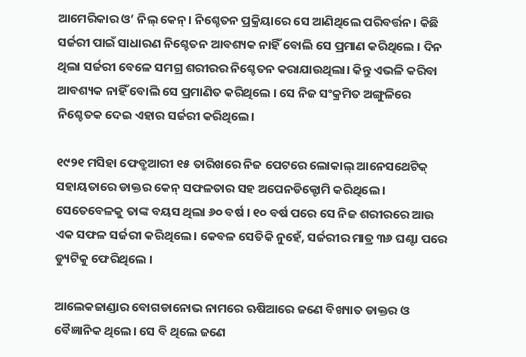ଆମେରିକାର ଓ’ ନିଲ୍ କେନ୍। ନିଶ୍ଚେତନ ପ୍ରକ୍ରିୟାରେ ସେ ଆଣିଥିଲେ ପରିବର୍ତ୍ତନ। କିଛି ସର୍ଜରୀ ପାଇଁ ସାଧାରଣ ନିଶ୍ଚେତନ ଆବଶ୍ୟକ ନାହିଁ ବୋଲି ସେ ପ୍ରମାଣ କରିଥିଲେ । ଦିନ ଥିଲା ସର୍ଜରୀ ବେଳେ ସମଗ୍ର ଶରୀରର ନିଶ୍ଚେତନ କରାଯାଉଥିଲା। କିନ୍ତୁ ଏଭଳି କରିବା ଆବଶ୍ୟକ ନାହିଁ ବୋଲି ସେ ପ୍ରମାଣିତ କରିଥିଲେ । ସେ ନିଜ ସଂକ୍ରମିତ ଅଙ୍ଗୁଳିରେ ନିଶ୍ଚେତକ ଦେଇ ଏହାର ସର୍ଜରୀ କରିଥିଲେ।

୧୯୨୧ ମସିହା ଫେବ୍ରୁଆରୀ ୧୫ ତାରିଖରେ ନିଜ ପେଟରେ ଲୋକାଲ୍ ଆନେସଥେଟିକ୍ ସହାୟତାରେ ଡାକ୍ତର କେନ୍ ସଫଳତାର ସହ ଅପେନଡିକ୍ଟୋମି କରିଥିଲେ । ସେତେବେଳକୁ ତାଙ୍କ ବୟସ ଥିଲା ୬୦ ବର୍ଷ । ୧୦ ବର୍ଷ ପରେ ସେ ନିଜ ଶରୀରରେ ଆଉ ଏକ ସଫଳ ସର୍ଜରୀ କରିଥିଲେ । କେବଳ ସେତିକି ନୁହେଁ, ସର୍ଜରୀର ମାତ୍ର ୩୬ ଘଣ୍ଟା ପରେ ଡ୍ୟୁଟିକୁ ଫେରିଥିଲେ ।

ଆଲେକଜାଣ୍ଡାର ବୋଗଡାନୋଭ ନାମରେ ଋଷିଆରେ ଜଣେ ବିଖ୍ୟାତ ଡାକ୍ତର ଓ ବୈଜ୍ଞାନିକ ଥିଲେ। ସେ ବି ଥିଲେ ଜଣେ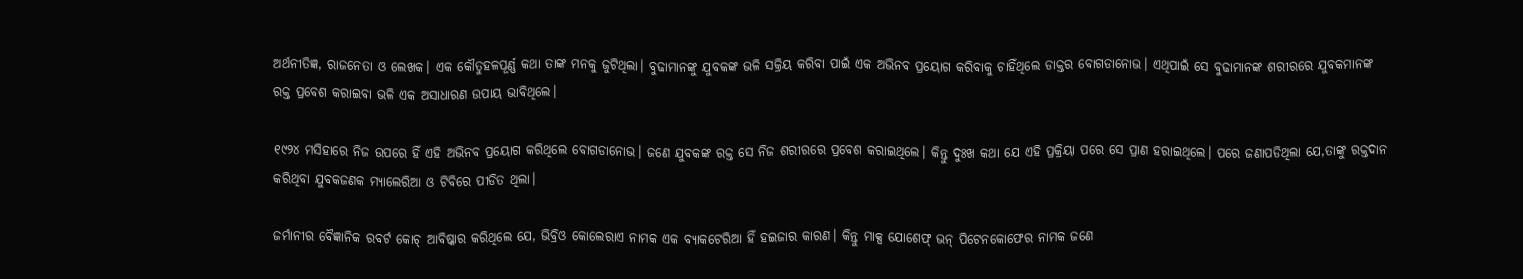ଅର୍ଥନୀତିଜ୍ଞ, ରାଜନେତା ଓ ଲେଖକ। ଏକ କୌତୁହଳପୂର୍ଣ୍ଣ କଥା ତାଙ୍କ ମନକୁ ଜୁଟିଥିଲା। ବୁଢାମାନଙ୍କୁ ଯୁବକଙ୍କ ଭଳି ସକ୍ରିୟ କରିବା ପାଇଁ ଏକ ଅଭିନବ ପ୍ରୟୋଗ କରିବାକୁ ଚାହିଁଥିଲେ ଡାକ୍ତର ବୋଗଡାନୋଭ। ଏଥିପାଇଁ ସେ ବୁଢାମାନଙ୍କ ଶରୀରରେ ଯୁବକମାନଙ୍କ ରକ୍ତ ପ୍ରବେଶ କରାଇବା ଭଳି ଏକ ଅସାଧାରଣ ଉପାୟ ଭାବିଥିଲେ।

୧୯୨୪ ମସିହାରେ ନିଜ ଉପରେ ହିଁ ଏହି ଅଭିନବ ପ୍ରୟୋଗ କରିଥିଲେ ବୋଗଡାନୋଭ। ଜଣେ ଯୁବକଙ୍କ ରକ୍ତ ସେ ନିଜ ଶରୀରରେ ପ୍ରବେଶ କରାଇଥିଲେ। କିନ୍ତୁ ଦୁଃଖ କଥା ଯେ ଏହି ପ୍ରକ୍ରିୟା ପରେ ସେ ପ୍ରାଣ ହରାଇଥିଲେ। ପରେ ଜଣାପଡିଥିଲା ଯେ,ତାଙ୍କୁ ରକ୍ତଦାନ କରିଥିବା ଯୁବକଜଣକ ମ୍ୟାଲେରିଆ ଓ ଟିବିରେ ପୀଡିତ ଥିଲା।

ଜର୍ମାନୀର ବୈଜ୍ଞାନିକ ରବର୍ଟ କୋଚ୍ ଆବିଷ୍କାର କରିଥିଲେ ଯେ, ଭିବ୍ରିଓ କୋଲେରାଏ ନାମକ ଏକ ବ୍ୟାକଟେରିଆ ହିଁ ହଇଜାର କାରଣ। କିନ୍ତୁ ମାକ୍ସ ଯୋଶେଫ୍ ଭନ୍ ପିଟେନକୋଫେର ନାମକ ଜଣେ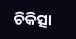ଚିକିତ୍ସା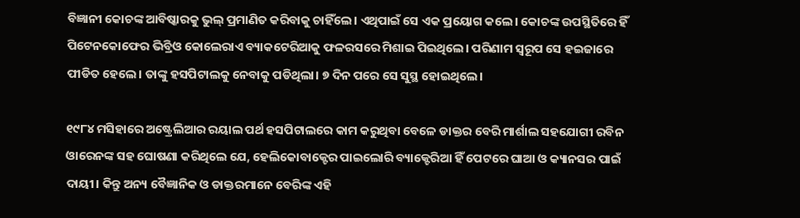ବିଜ୍ଞାନୀ କୋଚଙ୍କ ଆବିଷ୍କାରକୁ ଭୁଲ୍ ପ୍ରମାଣିତ କରିବାକୁ ଚାହିଁଲେ। ଏଥିପାଇଁ ସେ ଏକ ପ୍ରୟୋଗ କଲେ। କୋଚଙ୍କ ଉପସ୍ଥିତିରେ ହିଁ ପିଟେନକୋଫେର ଭିବ୍ରିଓ କୋଲେରାଏ ବ୍ୟାକଟେରିଆକୁ ଫଳରସରେ ମିଶାଇ ପିଇଥିଲେ। ପରିଣାମ ସ୍ୱରୂପ ସେ ହଇଜାରେ ପୀଡିତ ହେଲେ। ତାଙ୍କୁ ହସପିଟାଲକୁ ନେବାକୁ ପଡିଥିଲା। ୭ ଦିନ ପରେ ସେ ସୁସ୍ଥ ହୋଇଥିଲେ।

୧୯୮୪ ମସିହାରେ ଅଷ୍ଟ୍ରେଲିଆର ରୟାଲ ପର୍ଥ ହସପିଟାଲରେ କାମ କରୁଥିବା ବେଳେ ଡାକ୍ତର ବେରି ମାର୍ଶାଲ ସହଯୋଗୀ ରବିନ ଓାରେନଙ୍କ ସହ ଘୋଷଣା କରିଥିଲେ ଯେ, ହେଲିକୋବାକ୍ଟେର ପାଇଲୋରି ବ୍ୟାକ୍ଟେରିଆ ହିଁ ପେଟରେ ଘାଆ ଓ କ୍ୟାନସର ପାଇଁ ଦାୟୀ। କିନ୍ତୁ ଅନ୍ୟ ବୈଜ୍ଞାନିକ ଓ ଡାକ୍ତରମାନେ ବେରିଙ୍କ ଏହି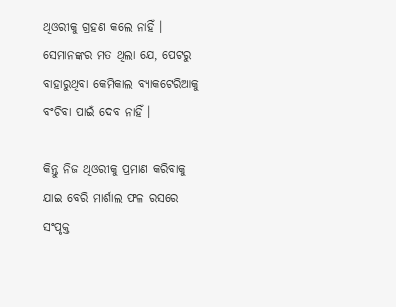ଥିଓରୀକୁ ଗ୍ରହଣ କଲେ ନାହିଁ । ସେମାନଙ୍କର ମତ ଥିଲା ଯେ, ପେଟରୁ ବାହାରୁଥିବା କେମିକାଲ ବ୍ୟାକଟେରିଆକୁ ବଂଚିବା ପାଇଁ ଦେବ ନାହିଁ ।

କିନ୍ତୁ ନିଜ ଥିଓରୀକୁ ପ୍ରମାଣ କରିବାକୁ ଯାଇ ବେରି ମାର୍ଶାଲ ଫଳ ରସରେ ସଂପୃକ୍ତ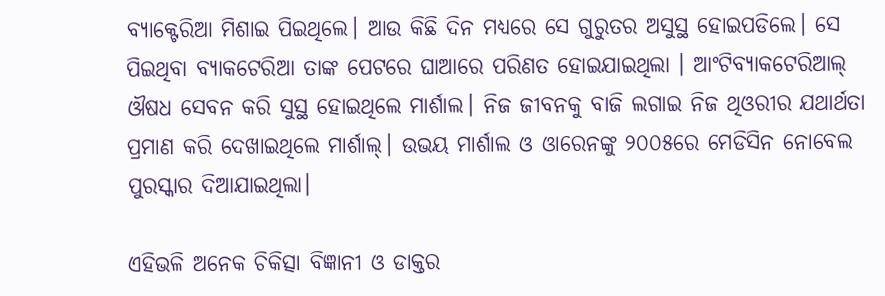ବ୍ୟାକ୍ଟେରିଆ ମିଶାଇ ପିଇଥିଲେ। ଆଉ କିଛି ଦିନ ମଧ୍ୟରେ ସେ ଗୁରୁତର ଅସୁସ୍ଥ ହୋଇପଡିଲେ। ସେ ପିଇଥିବା ବ୍ୟାକଟେରିଆ ତାଙ୍କ ପେଟରେ ଘାଆରେ ପରିଣତ ହୋଇଯାଇଥିଲା । ଆଂଟିବ୍ୟାକଟେରିଆଲ୍ ଔଷଧ ସେବନ କରି ସୁସ୍ଥ ହୋଇଥିଲେ ମାର୍ଶାଲ। ନିଜ ଜୀବନକୁ ବାଜି ଲଗାଇ ନିଜ ଥିଓରୀର ଯଥାର୍ଥତା ପ୍ରମାଣ କରି ଦେଖାଇଥିଲେ ମାର୍ଶାଲ୍। ଉଭୟ ମାର୍ଶାଲ ଓ ଓାରେନଙ୍କୁ ୨୦୦୫ରେ ମେଡିସିନ ନୋବେଲ ପୁରସ୍କାର ଦିଆଯାଇଥିଲା।

ଏହିଭଳି ଅନେକ ଚିକିତ୍ସା ବିଜ୍ଞାନୀ ଓ ଡାକ୍ତର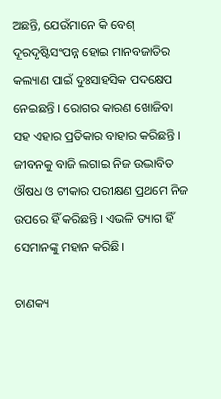ଅଛନ୍ତି, ଯେଉଁମାନେ କି ବେଶ୍ ଦୂରଦୃଷ୍ଟିସଂପନ୍ନ ହୋଇ ମାନବଜାତିର କଲ୍ୟାଣ ପାଇଁ ଦୁଃସାହସିକ ପଦକ୍ଷେପ ନେଇଛନ୍ତି । ରୋଗର କାରଣ ଖୋଜିବା ସହ ଏହାର ପ୍ରତିକାର ବାହାର କରିଛନ୍ତି । ଜୀବନକୁ ବାଜି ଲଗାଇ ନିଜ ଉଦ୍ଭାବିତ ଔଷଧ ଓ ଟୀକାର ପରୀକ୍ଷଣ ପ୍ରଥମେ ନିଜ ଉପରେ ହିଁ କରିଛନ୍ତି । ଏଭଳି ତ୍ୟାଗ ହିଁ ସେମାନଙ୍କୁ ମହାନ କରିଛି।

ଚାଣକ୍ୟ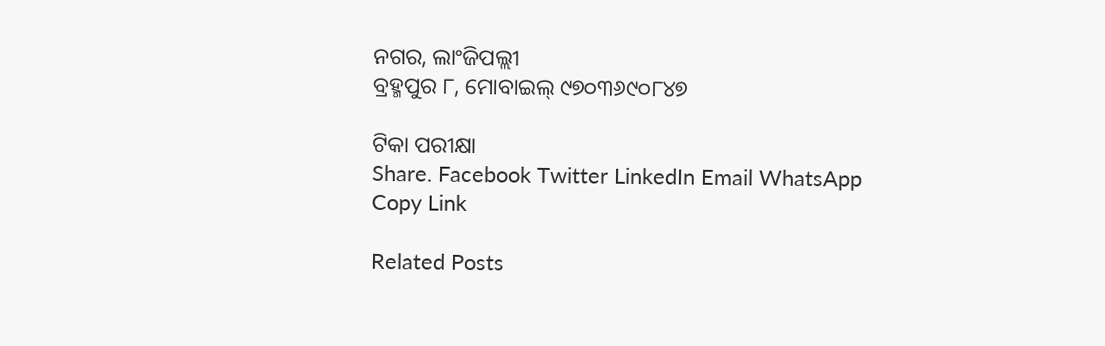ନଗର, ଲାଂଜିପଲ୍ଲୀ
ବ୍ରହ୍ମପୁର ୮, ମୋବାଇଲ୍ ୯୭୦୩୬୯୦୮୪୭

ଟିକା ପରୀକ୍ଷା
Share. Facebook Twitter LinkedIn Email WhatsApp Copy Link

Related Posts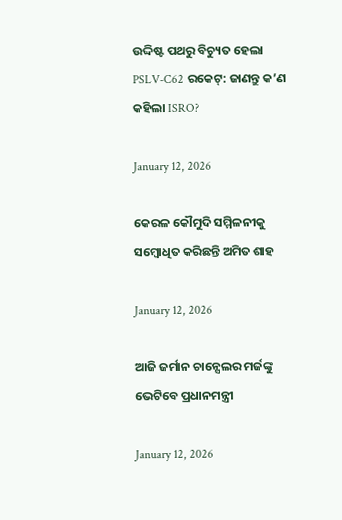ଉଦ୍ଦିଷ୍ଟ ପଥରୁ ବିଚ୍ୟୁତ ହେଲା PSLV-C62 ରକେଟ୍: ଜାଣନ୍ତୁ କ’ଣ କହିଲା ISRO?

January 12, 2026

କେରଳ କୌମୁଦି ସମ୍ମିଳନୀକୁ ସମ୍ବୋଧିତ କରିଛନ୍ତି ଅମିତ ଶାହ

January 12, 2026

ଆଜି ଜର୍ମାନ ଚାନ୍ସେଲର ମର୍ଜଙ୍କୁ ଭେଟିବେ ପ୍ରଧାନମନ୍ତ୍ରୀ

January 12, 2026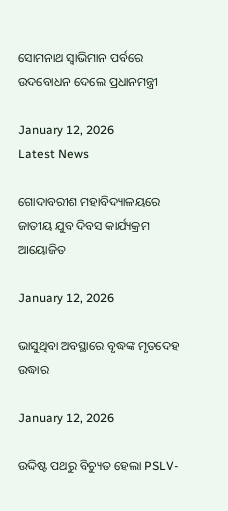ସୋମନାଥ ସ୍ବାଭିମାନ ପର୍ବରେ ଉଦବୋଧନ ଦେଲେ ପ୍ରଧାନମନ୍ତ୍ରୀ

January 12, 2026
Latest News

ଗୋଦାବରୀଶ ମହାବିଦ୍ୟାଳୟରେ ଜାତୀୟ ଯୁବ ଦିବସ କାର୍ଯ୍ୟକ୍ରମ ଆୟୋଜିତ

January 12, 2026

ଭାସୁଥିବା ଅବସ୍ଥାରେ ବୃଦ୍ଧଙ୍କ ମୃତଦେହ ଉଦ୍ଧାର

January 12, 2026

ଉଦ୍ଦିଷ୍ଟ ପଥରୁ ବିଚ୍ୟୁତ ହେଲା PSLV-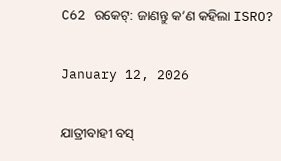C62 ରକେଟ୍: ଜାଣନ୍ତୁ କ’ଣ କହିଲା ISRO?

January 12, 2026

ଯାତ୍ରୀବାହୀ ବସ୍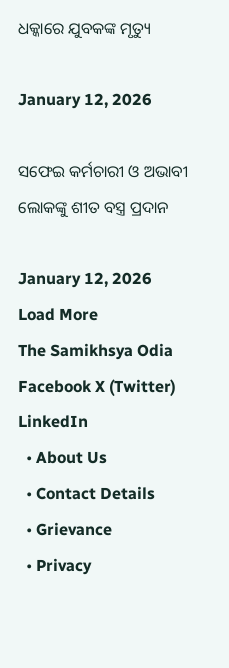ଧକ୍କାରେ ଯୁବକଙ୍କ ମୃତ୍ୟୁ

January 12, 2026

ସଫେଇ କର୍ମଚାରୀ ଓ ଅଭାବୀ ଲୋକଙ୍କୁ ଶୀତ ବସ୍ତ୍ର ପ୍ରଦାନ

January 12, 2026
Load More
The Samikhsya Odia
Facebook X (Twitter) LinkedIn
  • About Us
  • Contact Details
  • Grievance
  • Privacy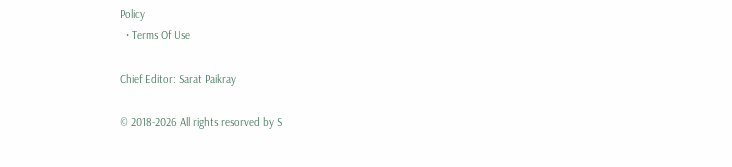Policy
  • Terms Of Use

Chief Editor: Sarat Paikray

© 2018-2026 All rights resorved by S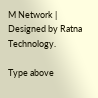M Network | Designed by Ratna Technology.

Type above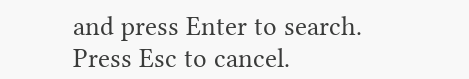and press Enter to search. Press Esc to cancel.